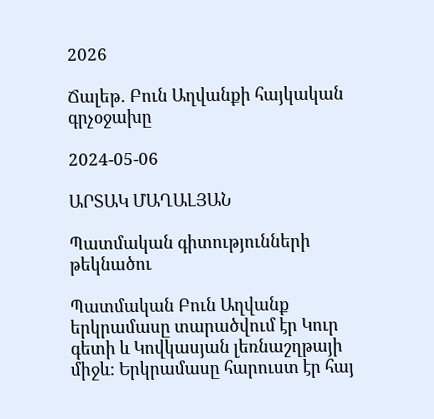2026

Ճալեթ․ Բուն Աղվանքի հայկական գրչօջախը

2024-05-06

ԱՐՏԱԿ ՄԱՂԱԼՅԱՆ

Պատմական գիտությունների թեկնածու

Պատմական Բուն Աղվանք երկրամասը տարածվում էր Կուր գետի և Կովկասյան լեռնաշղթայի միջև: Երկրամասը հարուստ էր հայ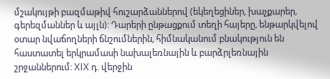մշակույթի բազմաթիվ հուշարձաններով (եկեղեցիներ, խաչքարեր, գերեզմաններ և այլն): Դարերի ընթացքում տեղի հայերը, ենթարկվելով օտար նվաճողների ճնշումներին, հիմնականում բնակություն են հաստատել երկրամասի նախալեռնային և բարձրլեռնային շրջաններում: XIX դ. վերջին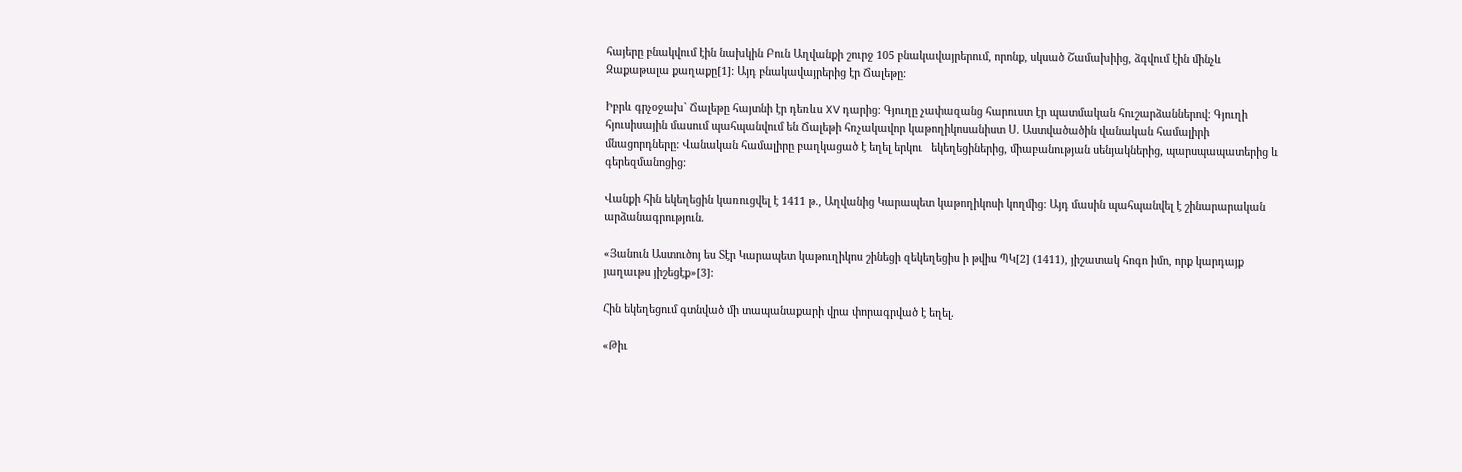հայերը բնակվում էին նախկին Բուն Աղվանքի շուրջ 105 բնակավայրերում, որոնք, սկսած Շամախիից, ձգվում էին մինչև Զաքաթալա քաղաքը[1]: Այդ բնակավայրերից էր Ճալեթը։

Իբրև գրչօջախ` Ճալեթը հայտնի էր դեռևս XV դարից: Գյուղը չափազանց հարուստ էր պատմական հուշարձաններով: Գյուղի հյուսիսային մասում պահպանվում են Ճալեթի հռչակավոր կաթողիկոսանիստ Ս. Աստվածածին վանական համալիրի մնացորդները: Վանական համալիրը բաղկացած է եղել երկու   եկեղեցիներից, միաբանության սենյակներից, պարսպապատերից և գերեզմանոցից:

Վանքի հին եկեղեցին կառուցվել է 1411 թ., Աղվանից Կարապետ կաթողիկոսի կողմից: Այդ մասին պահպանվել է շինարարական արձանագրություն.

«Յանուն Աստուծոյ ես Տէր Կարապետ կաթուղիկոս շինեցի զեկեղեցիս ի թվիս ՊԿ[2] (1411), յիշատակ հոգո իմո, որք կարդայք յաղաւթս յիշեցէք»[3]:

Հին եկեղեցում գտնված մի տապանաքարի վրա փորագրված է եղել.

«Թիւ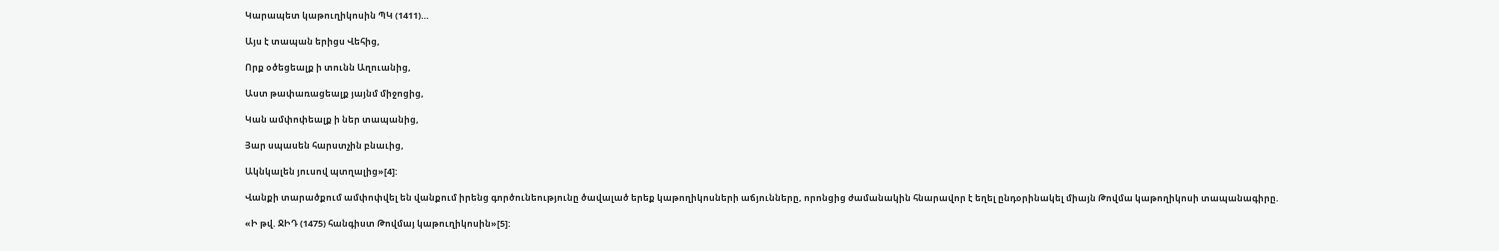Կարապետ կաթուղիկոսին ՊԿ (1411)…

Այս է տապան երիցս Վեհից,

Որք օծեցեալք ի տունն Աղուանից,

Աստ թափառացեալք յայնմ միջոցից,

Կան ամփոփեալք ի ներ տապանից,

Յար սպասեն հարստչին բնաւից,

Ակնկալեն յուսով պտղալից»[4]:

Վանքի տարածքում ամփոփվել են վանքում իրենց գործունեությունը ծավալած երեք կաթողիկոսների աճյունները, որոնցից ժամանակին հնարավոր է եղել ընդօրինակել միայն Թովմա կաթողիկոսի տապանագիրը.

«Ի թվ. ՋԻԴ (1475) հանգիստ Թովմայ կաթուղիկոսին»[5]: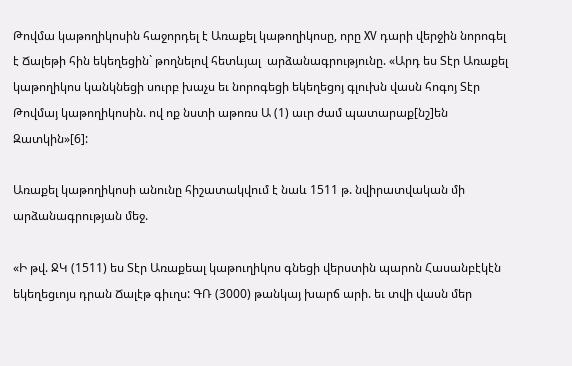Թովմա կաթողիկոսին հաջորդել է Առաքել կաթողիկոսը, որը XV դարի վերջին նորոգել է Ճալեթի հին եկեղեցին` թողնելով հետևյալ  արձանագրությունը. «Արդ ես Տէր Առաքել կաթողիկոս կանկնեցի սուրբ խաչս եւ նորոգեցի եկեղեցոյ գլուխն վասն հոգոյ Տէր Թովմայ կաթողիկոսին. ով ոք նստի աթոռս Ա (1) աւր ժամ պատարաք[նշ]են Զատկին»[6]:

Առաքել կաթողիկոսի անունը հիշատակվում է նաև 1511 թ. նվիրատվական մի  արձանագրության մեջ.

«Ի թվ. ՋԿ (1511) ես Տէր Առաքեալ կաթուղիկոս գնեցի վերստին պարոն Հասանբէկէն եկեղեցւոյս դրան Ճալէթ գիւղս: ԳՌ (3000) թանկայ խարճ արի. եւ տվի վասն մեր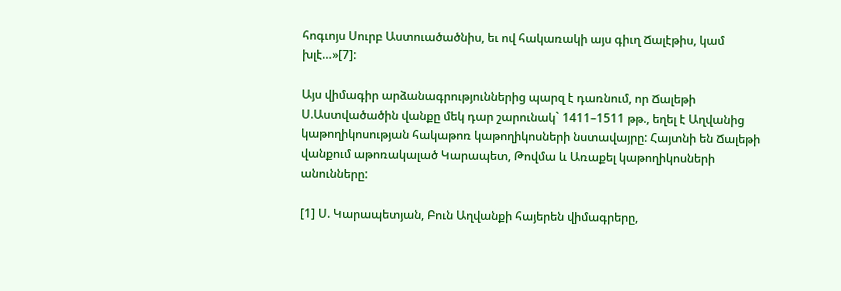հոգւոյս Սուրբ Աստուածածնիս, եւ ով հակառակի այս գիւղ Ճալէթիս, կամ խլէ…»[7]:

Այս վիմագիր արձանագրություններից պարզ է դառնում, որ Ճալեթի Ս.Աստվածածին վանքը մեկ դար շարունակ` 1411–1511 թթ., եղել է Աղվանից կաթողիկոսության հակաթոռ կաթողիկոսների նստավայրը: Հայտնի են Ճալեթի վանքում աթոռակալած Կարապետ, Թովմա և Առաքել կաթողիկոսների անունները:

[1] Ս. Կարապետյան, Բուն Աղվանքի հայերեն վիմագրերը,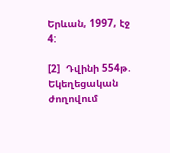Երևան, 1997, էջ 4:

[2]  Դվինի 554թ. Եկեղեցական ժողովում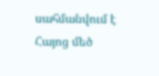սահմանվում է Հայոց մեծ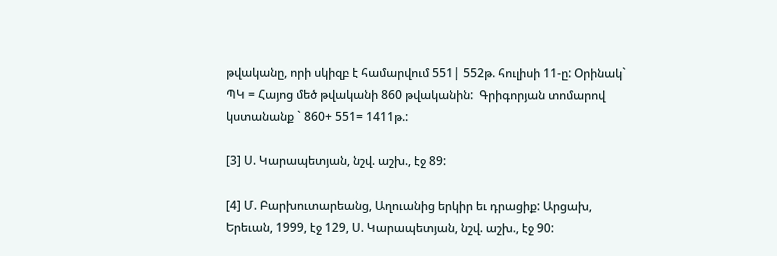թվականը, որի սկիզբ է համարվում 551| 552թ. հուլիսի 11-ը: Օրինակ` ՊԿ = Հայոց մեծ թվականի 860 թվականին:  Գրիգորյան տոմարով կստանանք ` 860+ 551= 1411թ.:

[3] Ս. Կարապետյան, նշվ. աշխ., էջ 89:

[4] Մ. Բարխուտարեանց, Աղուանից երկիր եւ դրացիք: Արցախ, Երեւան, 1999, էջ 129, Ս. Կարապետյան, նշվ. աշխ., էջ 90: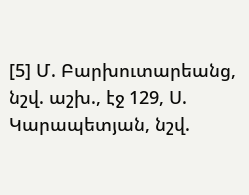[5] Մ. Բարխուտարեանց, նշվ. աշխ., էջ 129, Ս. Կարապետյան, նշվ.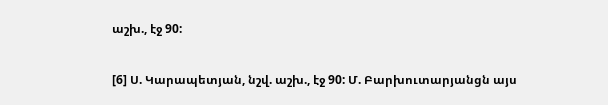աշխ., էջ 90:

[6] Ս. Կարապետյան, նշվ. աշխ., էջ 90: Մ. Բարխուտարյանցն այս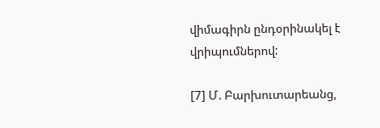վիմագիրն ընդօրինակել է վրիպումներով:

[7] Մ. Բարխուտարեանց,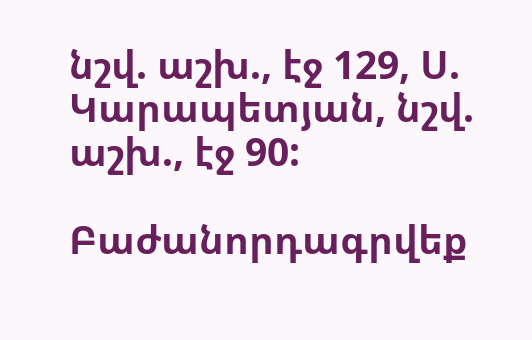նշվ. աշխ., էջ 129, Ս. Կարապետյան, նշվ. աշխ., էջ 90:

Բաժանորդագրվեք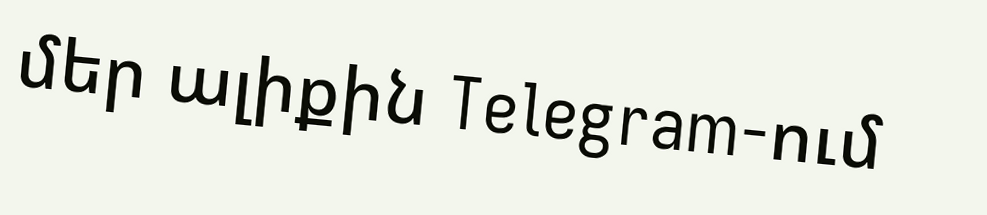մեր ալիքին Telegram-ում